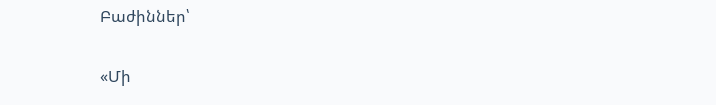Բաժիններ՝

«Մի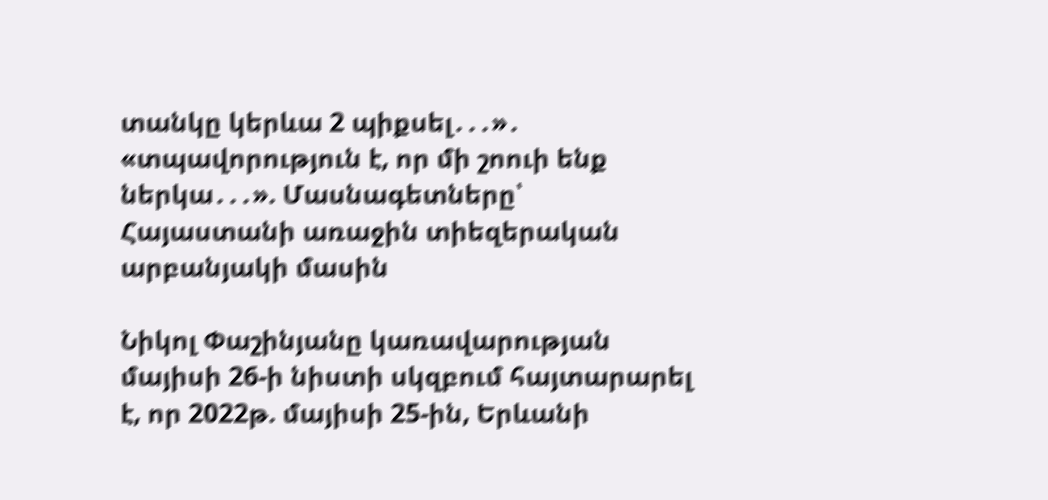տանկը կերևա 2 պիքսել․․․»․ «տպավորություն է, որ մի շոուի ենք ներկա․․․». Մասնագետները՝ Հայաստանի առաջին տիեզերական արբանյակի մասին

Նիկոլ Փաշինյանը կառավարության մայիսի 26-ի նիստի սկզբում հայտարարել է, որ 2022թ. մայիսի 25-ին, Երևանի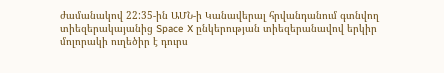ժամանակով 22:35-ին ԱՄՆ-ի Կանավերալ հրվանդանում գտնվող տիեզերակայանից Space X ընկերության տիեզերանավով երկիր մոլորակի ուղեծիր է դուրս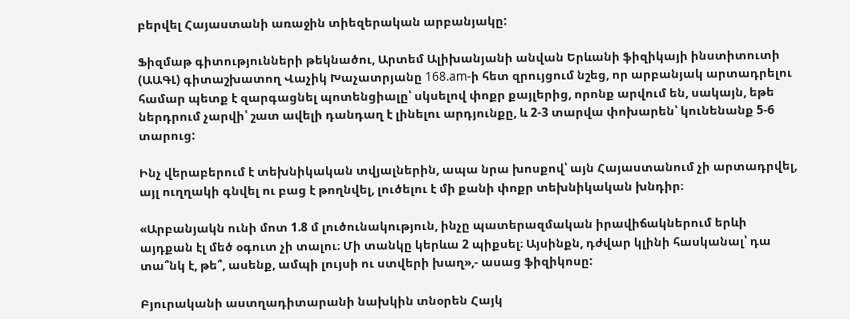բերվել Հայաստանի առաջին տիեզերական արբանյակը:

Ֆիզմաթ գիտությունների թեկնածու, Արտեմ Ալիխանյանի անվան Երևանի ֆիզիկայի ինստիտուտի (ԱԱԳԼ) գիտաշխատող Վաչիկ Խաչատրյանը 168.am-ի հետ զրույցում նշեց, որ արբանյակ արտադրելու համար պետք է զարգացնել պոտենցիալը՝ սկսելով փոքր քայլերից, որոնք արվում են, սակայն, եթե ներդրում չարվի՝ շատ ավելի դանդաղ է լինելու արդյունքը, և 2-3 տարվա փոխարեն՝ կունենանք 5-6 տարուց:

Ինչ վերաբերում է տեխնիկական տվյալներին, ապա նրա խոսքով՝ այն Հայաստանում չի արտադրվել, այլ ուղղակի գնվել ու բաց է թողնվել, լուծելու է մի քանի փոքր տեխնիկական խնդիր։

«Արբանյակն ունի մոտ 1.8 մ լուծունակություն, ինչը պատերազմական իրավիճակներում երևի այդքան էլ մեծ օգուտ չի տալու։ Մի տանկը կերևա 2 պիքսել։ Այսինքն, դժվար կլինի հասկանալ՝ դա տա՞նկ է, թե՞, ասենք, ամպի լույսի ու ստվերի խաղ»,- ասաց ֆիզիկոսը:

Բյուրականի աստղադիտարանի նախկին տնօրեն Հայկ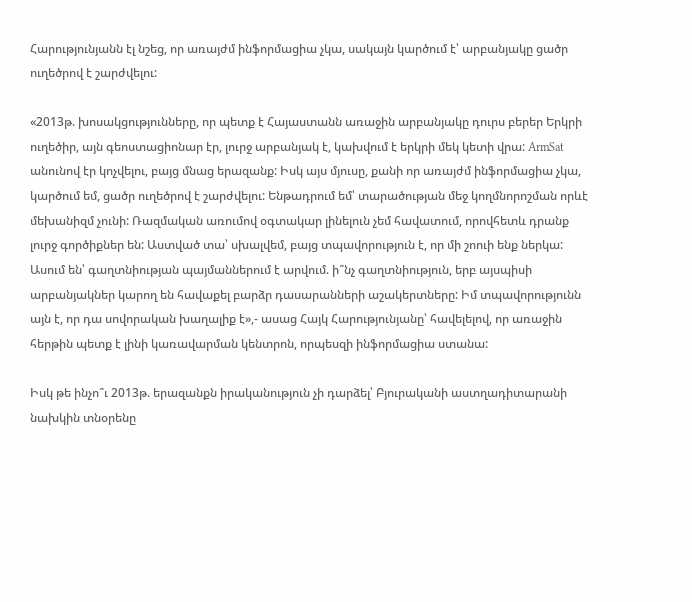Հարությունյանն էլ նշեց, որ առայժմ ինֆորմացիա չկա, սակայն կարծում է՝ արբանյակը ցածր ուղեծրով է շարժվելու:

«2013թ. խոսակցությունները, որ պետք է Հայաստանն առաջին արբանյակը դուրս բերեր Երկրի ուղեծիր, այն գեոստացիոնար էր, լուրջ արբանյակ է, կախվում է երկրի մեկ կետի վրա: ArmSat անունով էր կոչվելու, բայց մնաց երազանք: Իսկ այս մյուսը, քանի որ առայժմ ինֆորմացիա չկա, կարծում եմ, ցածր ուղեծրով է շարժվելու: Ենթադրում եմ՝ տարածության մեջ կողմնորոշման որևէ մեխանիզմ չունի: Ռազմական առումով օգտակար լինելուն չեմ հավատում, որովհետև դրանք լուրջ գործիքներ են: Աստված տա՝ սխալվեմ, բայց տպավորություն է, որ մի շոուի ենք ներկա: Ասում են՝ գաղտնիության պայմաններում է արվում. ի՞նչ գաղտնիություն, երբ այսպիսի արբանյակներ կարող են հավաքել բարձր դասարանների աշակերտները: Իմ տպավորությունն այն է, որ դա սովորական խաղալիք է»,- ասաց Հայկ Հարությունյանը՝ հավելելով, որ առաջին հերթին պետք է լինի կառավարման կենտրոն, որպեսզի ինֆորմացիա ստանա:

Իսկ թե ինչո՞ւ 2013թ. երազանքն իրականություն չի դարձել՝ Բյուրականի աստղադիտարանի նախկին տնօրենը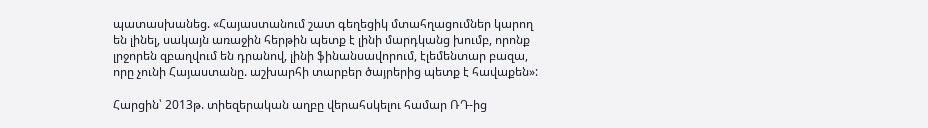պատասխանեց. «Հայաստանում շատ գեղեցիկ մտահղացումներ կարող են լինել, սակայն առաջին հերթին պետք է լինի մարդկանց խումբ, որոնք լրջորեն զբաղվում են դրանով, լինի ֆինանսավորում, էլեմենտար բազա, որը չունի Հայաստանը. աշխարհի տարբեր ծայրերից պետք է հավաքեն»:

Հարցին՝ 2013թ. տիեզերական աղբը վերահսկելու համար ՌԴ-ից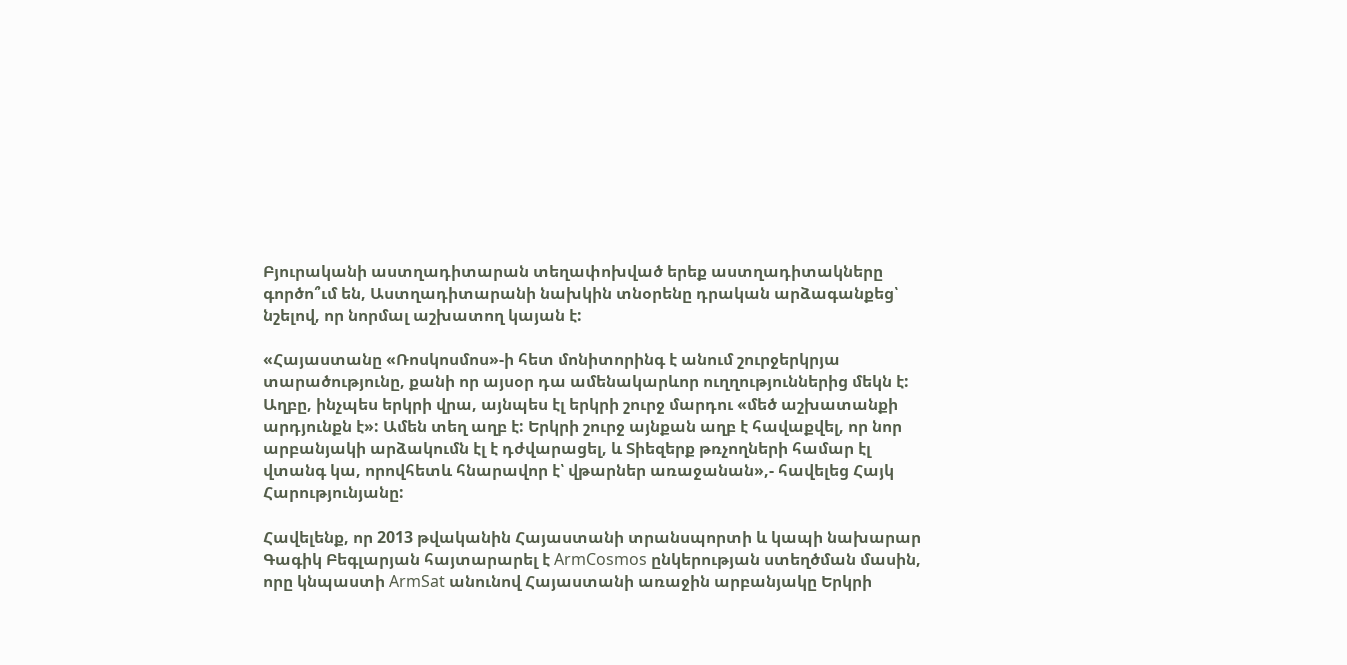Բյուրականի աստղադիտարան տեղափոխված երեք աստղադիտակները գործո՞ւմ են, Աստղադիտարանի նախկին տնօրենը դրական արձագանքեց՝ նշելով, որ նորմալ աշխատող կայան է:

«Հայաստանը «Ռոսկոսմոս»-ի հետ մոնիտորինգ է անում շուրջերկրյա տարածությունը, քանի որ այսօր դա ամենակարևոր ուղղություններից մեկն է: Աղբը, ինչպես երկրի վրա, այնպես էլ երկրի շուրջ մարդու «մեծ աշխատանքի արդյունքն է»: Ամեն տեղ աղբ է: Երկրի շուրջ այնքան աղբ է հավաքվել, որ նոր արբանյակի արձակումն էլ է դժվարացել, և Տիեզերք թռչողների համար էլ վտանգ կա, որովհետև հնարավոր է՝ վթարներ առաջանան»,- հավելեց Հայկ Հարությունյանը:

Հավելենք, որ 2013 թվականին Հայաստանի տրանսպորտի և կապի նախարար Գագիկ Բեգլարյան հայտարարել է ArmCosmos ընկերության ստեղծման մասին, որը կնպաստի ArmSat անունով Հայաստանի առաջին արբանյակը Երկրի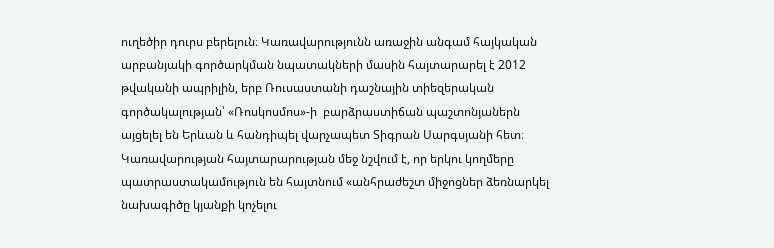ուղեծիր դուրս բերելուն։ Կառավարությունն առաջին անգամ հայկական արբանյակի գործարկման նպատակների մասին հայտարարել է 2012 թվականի ապրիլին, երբ Ռուսաստանի դաշնային տիեզերական գործակալության՝ «Ռոսկոսմոս»-ի  բարձրաստիճան պաշտոնյաներն այցելել են Երևան և հանդիպել վարչապետ Տիգրան Սարգսյանի հետ։ Կառավարության հայտարարության մեջ նշվում է, որ երկու կողմերը պատրաստակամություն են հայտնում «անհրաժեշտ միջոցներ ձեռնարկել նախագիծը կյանքի կոչելու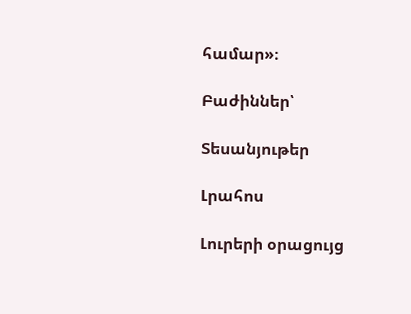համար»։

Բաժիններ՝

Տեսանյութեր

Լրահոս

Լուրերի օրացույց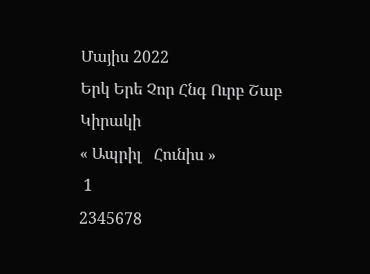Մայիս 2022
Երկ Երե Չոր Հնգ Ուրբ Շաբ Կիրակի
« Ապրիլ   Հունիս »
 1
2345678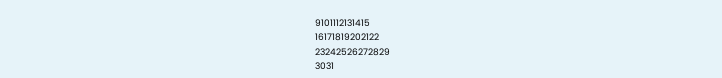9101112131415
16171819202122
23242526272829
3031